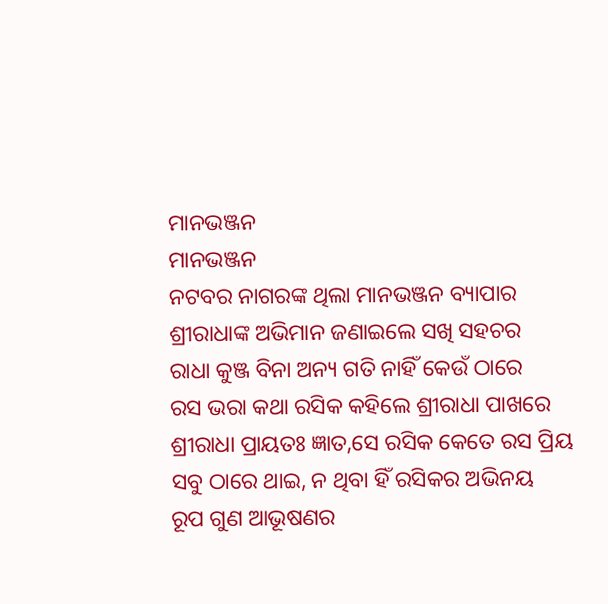ମାନଭଞ୍ଜନ
ମାନଭଞ୍ଜନ
ନଟବର ନାଗରଙ୍କ ଥିଲା ମାନଭଞ୍ଜନ ବ୍ୟାପାର
ଶ୍ରୀରାଧାଙ୍କ ଅଭିମାନ ଜଣାଇଲେ ସଖି ସହଚର
ରାଧା କୁଞ୍ଜ ବିନା ଅନ୍ୟ ଗତି ନାହିଁ କେଉଁ ଠାରେ
ରସ ଭରା କଥା ରସିକ କହିଲେ ଶ୍ରୀରାଧା ପାଖରେ
ଶ୍ରୀରାଧା ପ୍ରାୟତଃ ଜ୍ଞାତ,ସେ ରସିକ କେତେ ରସ ପ୍ରିୟ
ସବୁ ଠାରେ ଥାଇ, ନ ଥିବା ହିଁ ରସିକର ଅଭିନୟ
ରୂପ ଗୁଣ ଆଭୂଷଣର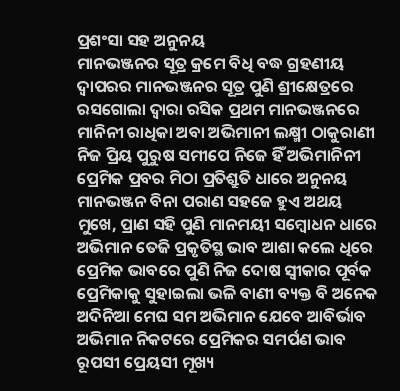ପ୍ରଶଂସା ସହ ଅନୁନୟ
ମାନଭଞ୍ଜନର ସୂତ୍ର କ୍ରମେ ବିଧି ବଦ୍ଧ ଗ୍ରହଣୀୟ
ଦ୍ଵାପରର ମାନଭଞ୍ଜନର ସୂତ୍ର ପୁଣି ଶ୍ରୀକ୍ଷେତ୍ରରେ
ରସଗୋଲା ଦ୍ଵାରା ରସିକ ପ୍ରଥମ ମାନଭଞ୍ଜନରେ
ମାନିନୀ ରାଧିକା ଅବା ଅଭିମାନୀ ଲକ୍ଷ୍ମୀ ଠାକୁରାଣୀ
ନିଜ ପ୍ରିୟ ପୁରୁଷ ସମୀପେ ନିଜେ ହିଁ ଅଭିମାନିନୀ
ପ୍ରେମିକ ପ୍ରବର ମିଠା ପ୍ରତିଶ୍ରୁତି ଧାରେ ଅନୁନୟ
ମାନଭଞ୍ଜନ ବିନା ପରାଣ ସହଜେ ହୁଏ ଅଥୟ
ମୁଖେ, ପ୍ରାଣ ସହି ପୁଣି ମାନମୟୀ ସମ୍ବୋଧନ ଧାରେ
ଅଭିମାନ ତେଜି ପ୍ରକୃତିସ୍ଥ ଭାବ ଆଶା କଲେ ଧିରେ
ପ୍ରେମିକ ଭାବରେ ପୁଣି ନିଜ ଦୋଷ ସ୍ଵୀକାର ପୂର୍ବକ
ପ୍ରେମିକାକୁ ସୁହାଇଲା ଭଳି ବାଣୀ ବ୍ୟକ୍ତ ବି ଅନେକ
ଅଦିନିଆ ମେଘ ସମ ଅଭିମାନ ଯେବେ ଆବିର୍ଭାବ
ଅଭିମାନ ନିକଟରେ ପ୍ରେମିକର ସମର୍ପଣ ଭାବ
ରୂପସୀ ପ୍ରେୟସୀ ମୂଖ୍ୟ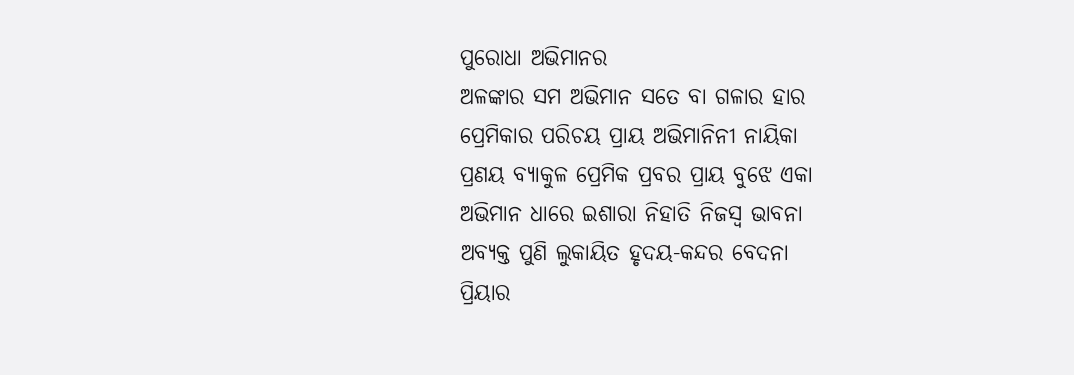ପୁରୋଧା ଅଭିମାନର
ଅଳଙ୍କାର ସମ ଅଭିମାନ ସତେ ବା ଗଳାର ହାର
ପ୍ରେମିକାର ପରିଚୟ ପ୍ରାୟ ଅଭିମାନିନୀ ନାୟିକା
ପ୍ରଣୟ ବ୍ୟାକୁଳ ପ୍ରେମିକ ପ୍ରବର ପ୍ରାୟ ବୁଝେ ଏକା
ଅଭିମାନ ଧାରେ ଇଶାରା ନିହାତି ନିଜସ୍ଵ ଭାବନା
ଅବ୍ୟକ୍ତ ପୁଣି ଲୁକାୟିତ ହୃଦୟ-କନ୍ଦର ବେଦନା
ପ୍ରିୟାର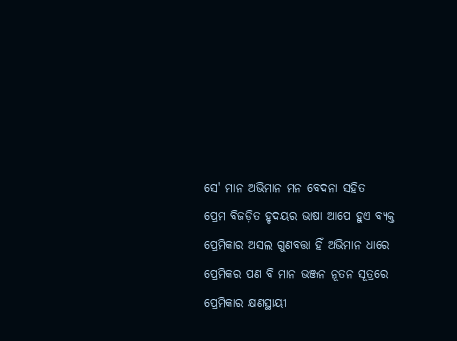ସେ' ମାନ ଅଭିମାନ ମନ ବେଦନା ସହିତ
ପ୍ରେମ ବିଜଡ଼ିତ ହୃଦୟର ଭାଷା ଆପେ ହୁଏ ବ୍ୟକ୍ତ
ପ୍ରେମିକାର ଅସଲ ଗୁଣବତ୍ତା ହିଁ ଅଭିମାନ ଧାରେ
ପ୍ରେମିକର ପଣ ବି ମାନ ଭଞ୍ଜନ ନୂତନ ସୂତ୍ରରେ
ପ୍ରେମିକାର କ୍ଷଣସ୍ଥାୟୀ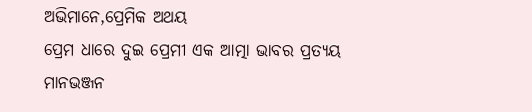ଅଭିମାନେ,ପ୍ରେମିକ ଅଥୟ
ପ୍ରେମ ଧାରେ ଦୁଇ ପ୍ରେମୀ ଏକ ଆତ୍ମା ଭାବର ପ୍ରତ୍ୟୟ
ମାନଭଞ୍ଜନ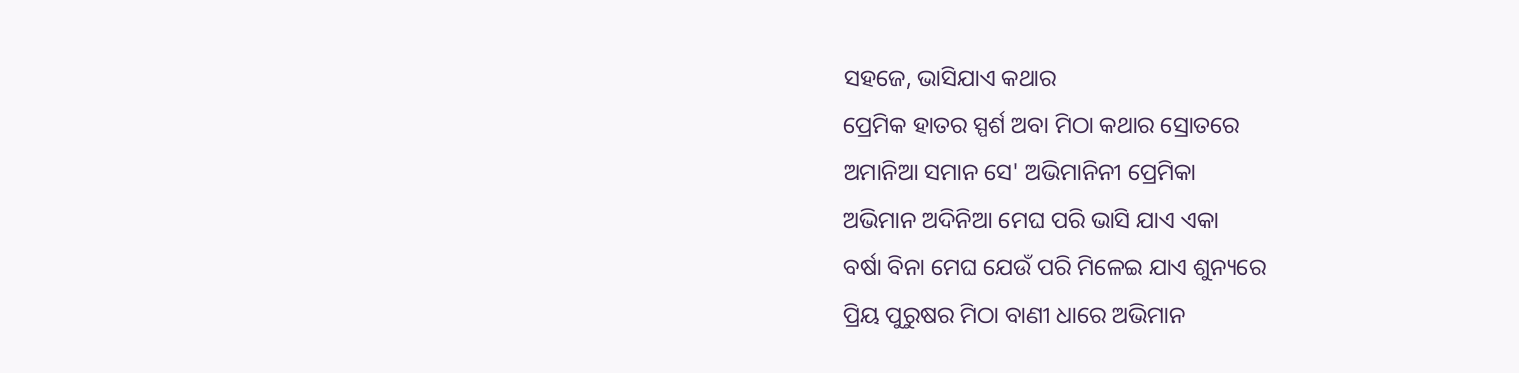ସହଜେ, ଭାସିଯାଏ କଥାର
ପ୍ରେମିକ ହାତର ସ୍ପର୍ଶ ଅବା ମିଠା କଥାର ସ୍ରୋତରେ
ଅମାନିଆ ସମାନ ସେ' ଅଭିମାନିନୀ ପ୍ରେମିକା
ଅଭିମାନ ଅଦିନିଆ ମେଘ ପରି ଭାସି ଯାଏ ଏକା
ବର୍ଷା ବିନା ମେଘ ଯେଉଁ ପରି ମିଳେଇ ଯାଏ ଶୁନ୍ୟରେ
ପ୍ରିୟ ପୁରୁଷର ମିଠା ବାଣୀ ଧାରେ ଅଭିମାନ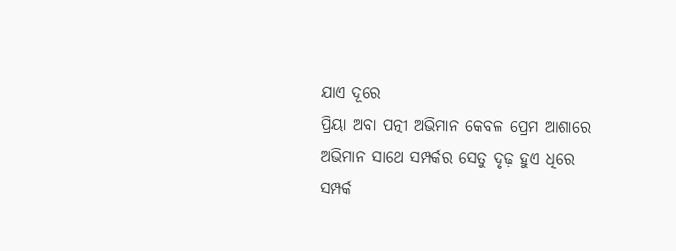ଯାଏ ଦୂରେ
ପ୍ରିୟା ଅବା ପତ୍ନୀ ଅଭିମାନ କେବଳ ପ୍ରେମ ଆଶାରେ
ଅଭିମାନ ସାଥେ ସମ୍ପର୍କର ସେତୁ ଦୃଢ଼ ହୁଏ ଧିରେ
ସମ୍ପର୍କ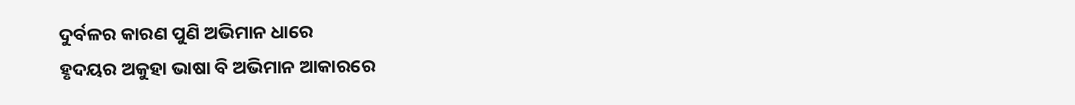ଦୁର୍ବଳର କାରଣ ପୁଣି ଅଭିମାନ ଧାରେ
ହୃଦୟର ଅକୁହା ଭାଷା ବି ଅଭିମାନ ଆକାରରେ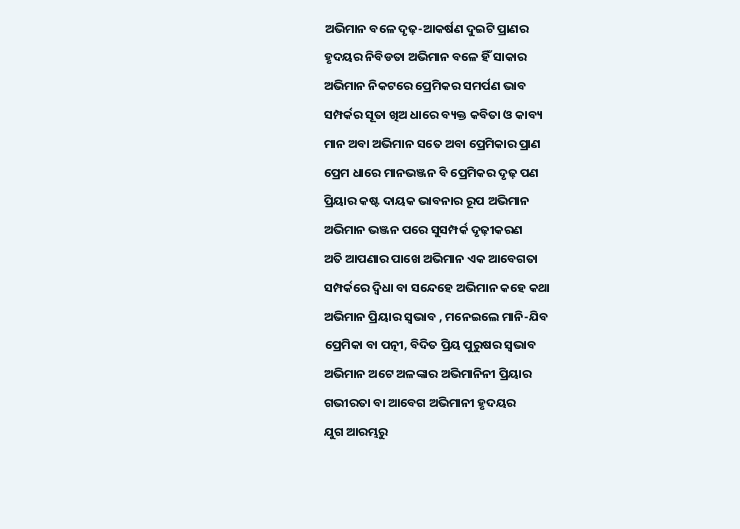ଅଭିମାନ ବଳେ ଦୃଢ଼-ଆକର୍ଷଣ ଦୁଇଟି ପ୍ରାଣର
ହୃଦୟର ନିବିଡତା ଅଭିମାନ ବଳେ ହିଁ ସାକାର
ଅଭିମାନ ନିକଟରେ ପ୍ରେମିକର ସମର୍ପଣ ଭାବ
ସମ୍ପର୍କର ସୂତା ଖିଅ ଧାରେ ବ୍ୟକ୍ତ କବିତା ଓ କାବ୍ୟ
ମାନ ଅବା ଅଭିମାନ ସତେ ଅବା ପ୍ରେମିକାର ପ୍ରାଣ
ପ୍ରେମ ଧାରେ ମାନଭଞ୍ଜନ ବି ପ୍ରେମିକର ଦୃଢ଼ ପଣ
ପ୍ରିୟାର କଷ୍ଟ ଦାୟକ ଭାବନାର ରୂପ ଅଭିମାନ
ଅଭିମାନ ଭଞ୍ଜନ ପରେ ସୁସମ୍ପର୍କ ଦୃଢ଼ୀକରଣ
ଅତି ଆପଣାର ପାଖେ ଅଭିମାନ ଏକ ଆବେଗତା
ସମ୍ପର୍କରେ ଦ୍ୱିଧା ବା ସନ୍ଦେହେ ଅଭିମାନ କହେ କଥା
ଅଭିମାନ ପ୍ରିୟାର ସ୍ଵଭାବ , ମନେଇଲେ ମାନି-ଯିବ
ପ୍ରେମିକା ବା ପତ୍ନୀ, ବିଦିତ ପ୍ରିୟ ପୁରୁଷର ସ୍ୱଭାବ
ଅଭିମାନ ଅଟେ ଅଳଙ୍କାର ଅଭିମାନିନୀ ପ୍ରିୟାର
ଗଭୀରତା ବା ଆବେଗ ଅଭିମାନୀ ହୃଦୟର
ଯୁଗ ଆରମ୍ଭରୁ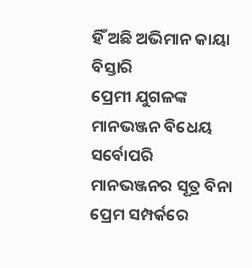ହିଁ ଅଛି ଅଭିମାନ କାୟା ବିସ୍ତାରି
ପ୍ରେମୀ ଯୁଗଳଙ୍କ ମାନଭଞ୍ଜନ ବିଧେୟ ସର୍ବୋପରି
ମାନଭଞ୍ଜନର ସୂତ୍ର ବିନା ପ୍ରେମ ସମ୍ପର୍କରେ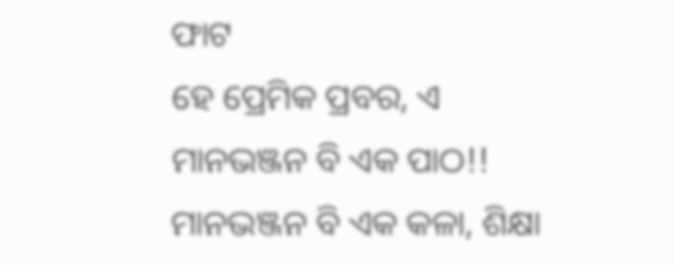ଫାଟ
ହେ ପ୍ରେମିକ ପ୍ରବର, ଏ ମାନଭଞ୍ଜନ ବି ଏକ ପାଠ!!
ମାନଭଞ୍ଜନ ବି ଏକ କଳା, ଶିକ୍ଷା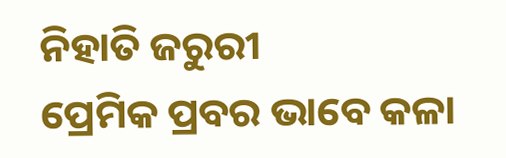ନିହାତି ଜରୁରୀ
ପ୍ରେମିକ ପ୍ରବର ଭାବେ କଳା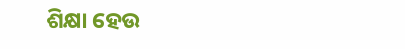ଶିକ୍ଷା ହେଉ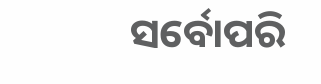ସର୍ବୋପରି